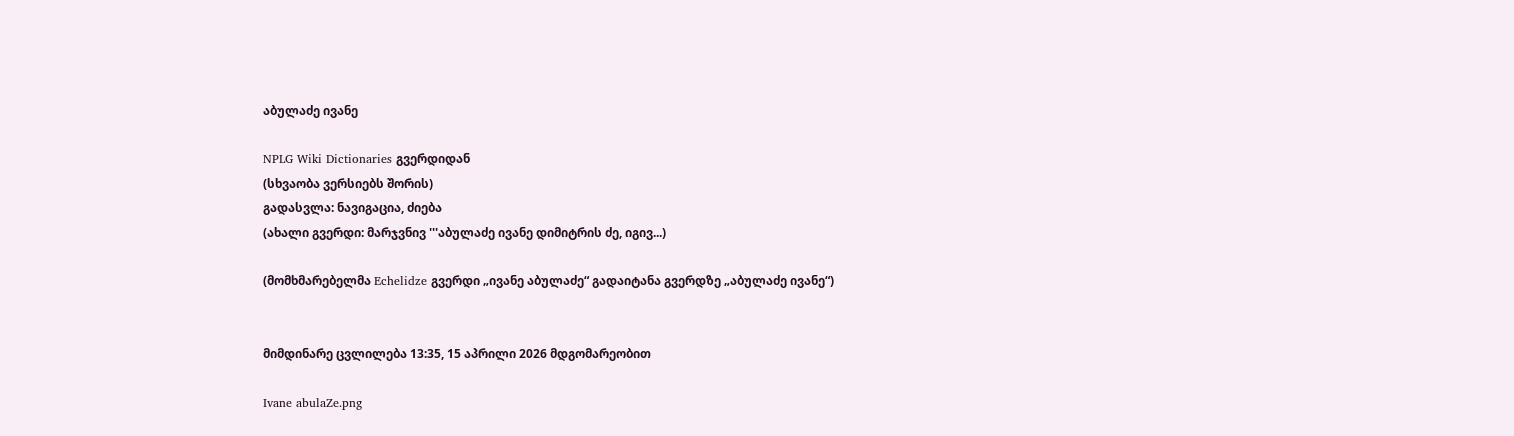აბულაძე ივანე

NPLG Wiki Dictionaries გვერდიდან
(სხვაობა ვერსიებს შორის)
გადასვლა: ნავიგაცია, ძიება
(ახალი გვერდი: მარჯვნივ '''აბულაძე ივანე დიმიტრის ძე, იგივ...)

(მომხმარებელმა Echelidze გვერდი „ივანე აბულაძე“ გადაიტანა გვერდზე „აბულაძე ივანე“)


მიმდინარე ცვლილება 13:35, 15 აპრილი 2026 მდგომარეობით

Ivane abulaZe.png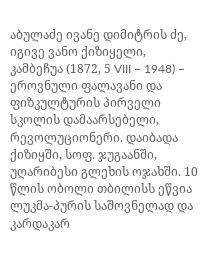აბულაძე ივანე დიმიტრის ძე, იგივე ვანო ქიზიყელი, კამბეჩუა (1872, 5 VIII – 1948) – ეროვნული ფალავანი და ფიზკულტურის პირველი სკოლის დამაარსებელი, რევოლუციონერი. დაიბადა ქიზიყში, სოფ. ჯუგაანში, უღარიბესი გლეხის ოჯახში. 10 წლის ობოლი თბილისს ეწვია ლუკმა-პურის საშოვნელად და კარდაკარ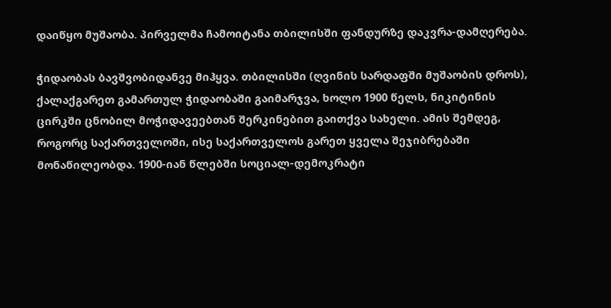დაიწყო მუშაობა. პირველმა ჩამოიტანა თბილისში ფანდურზე დაკვრა-დამღერება.

ჭიდაობას ბავშვობიდანვე მიჰყვა. თბილისში (ღვინის სარდაფში მუშაობის დროს), ქალაქგარეთ გამართულ ჭიდაობაში გაიმარჯვა, ხოლო 1900 წელს, ნიკიტინის ცირკში ცნობილ მოჭიდავეებთან შერკინებით გაითქვა სახელი. ამის შემდეგ, როგორც საქართველოში, ისე საქართველოს გარეთ ყველა შეჯიბრებაში მონაწილეობდა. 1900-იან წლებში სოციალ-დემოკრატი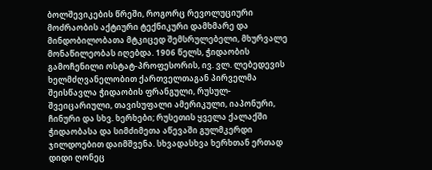ბოლშევიკების წრეში, როგორც რევოლუციური მოძრაობის აქტიური ტექნიკური დამხმარე და მინდობილობათა მტკიცედ შემსრულებელი, მხურვალე მონაწილეობას იღებდა. 1906 წელს, ჭიდაობის გამოჩენილი ოსტატ-პროფესორის, ივ. ვლ. ლებედევის ხელმძღვანელობით ქართველთაგან პირველმა შეისწავლა ჭიდაობის ფრანგული, რუსულ-შვეიცარიული, თავისუფალი ამერიკული, იაპონური, ჩინური და სხვ. ხერხები; რუსეთის ყველა ქალაქში ჭიდაობასა და სიმძიმეთა აწევაში გულმკერდი ჯილდოებით დაიმშვენა. სხვადასხვა ხერხთან ერთად დიდი ღონეც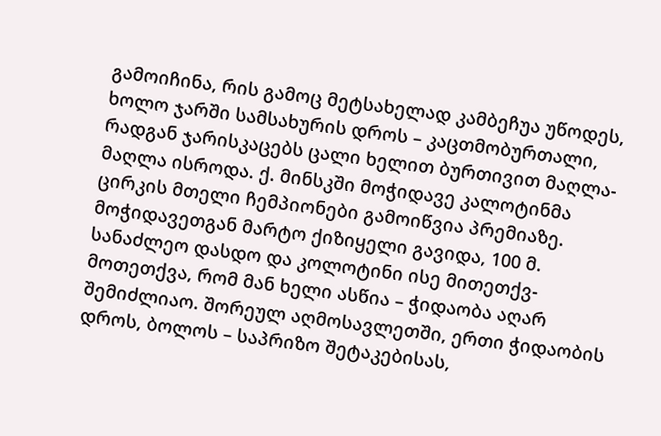გამოიჩინა, რის გამოც მეტსახელად კამბეჩუა უწოდეს, ხოლო ჯარში სამსახურის დროს – კაცთმობურთალი, რადგან ჯარისკაცებს ცალი ხელით ბურთივით მაღლა-მაღლა ისროდა. ქ. მინსკში მოჭიდავე კალოტინმა ცირკის მთელი ჩემპიონები გამოიწვია პრემიაზე. მოჭიდავეთგან მარტო ქიზიყელი გავიდა, 100 მ. სანაძლეო დასდო და კოლოტინი ისე მითეთქვ-მოთეთქვა, რომ მან ხელი ასწია – ჭიდაობა აღარ შემიძლიაო. შორეულ აღმოსავლეთში, ერთი ჭიდაობის დროს, ბოლოს – საპრიზო შეტაკებისას,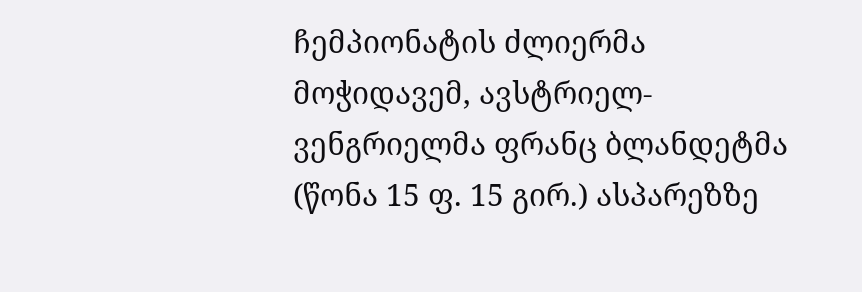ჩემპიონატის ძლიერმა მოჭიდავემ, ავსტრიელ-ვენგრიელმა ფრანც ბლანდეტმა (წონა 15 ფ. 15 გირ.) ასპარეზზე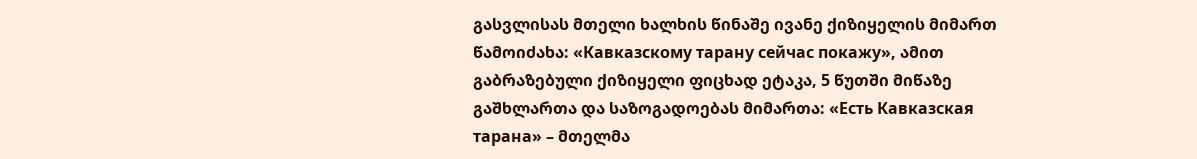გასვლისას მთელი ხალხის წინაშე ივანე ქიზიყელის მიმართ წამოიძახა: «Кавказскому тарану сейчас покажу», ამით გაბრაზებული ქიზიყელი ფიცხად ეტაკა, 5 წუთში მიწაზე გაშხლართა და საზოგადოებას მიმართა: «Есть Кавказская тарана» – მთელმა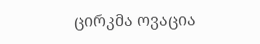ცირკმა ოვაცია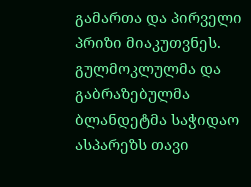გამართა და პირველი პრიზი მიაკუთვნეს. გულმოკლულმა და გაბრაზებულმა ბლანდეტმა საჭიდაო ასპარეზს თავი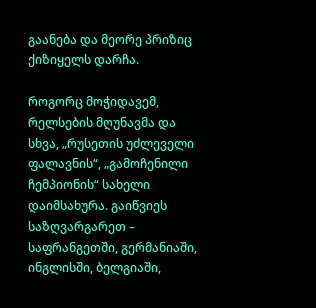გაანება და მეორე პრიზიც ქიზიყელს დარჩა.

როგორც მოჭიდავემ, რელსების მღუნავმა და სხვა, „რუსეთის უძლეველი ფალავნის“, „გამოჩენილი ჩემპიონის“ სახელი დაიმსახურა. გაიწვიეს საზღვარგარეთ – საფრანგეთში, გერმანიაში, ინგლისში, ბელგიაში,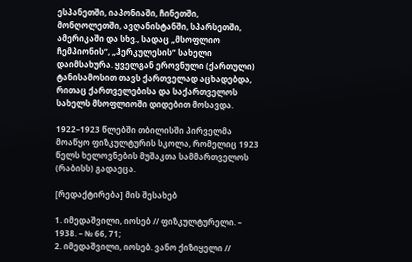ესპანეთში, იაპონიაში, ჩინეთში, მონღოლეთში, ავღანისტანში, სპარსეთში, ამერიკაში და სხვ., სადაც „მსოფლიო ჩემპიონის“, „ჰერკულესის“ სახელი დაიმსახურა. ყველგან ეროვნული (ქართული) ტანისამოსით თავს ქართველად აცხადებდა, რითაც ქართველებისა და საქართველოს სახელს მსოფლიოში დიდებით მოსავდა.

1922–1923 წლებში თბილისში პირველმა მოაწყო ფიზკულტურის სკოლა, რომელიც 1923 წელს ხელოვნების მუშაკთა სამმართველოს (რაბისს) გადაეცა.

[რედაქტირება] მის შესახებ

1. იმედაშვილი, იოსებ // ფიზკულტურელი. – 1938. – № 66, 71;
2. იმედაშვილი, იოსებ. ვანო ქიზიყელი //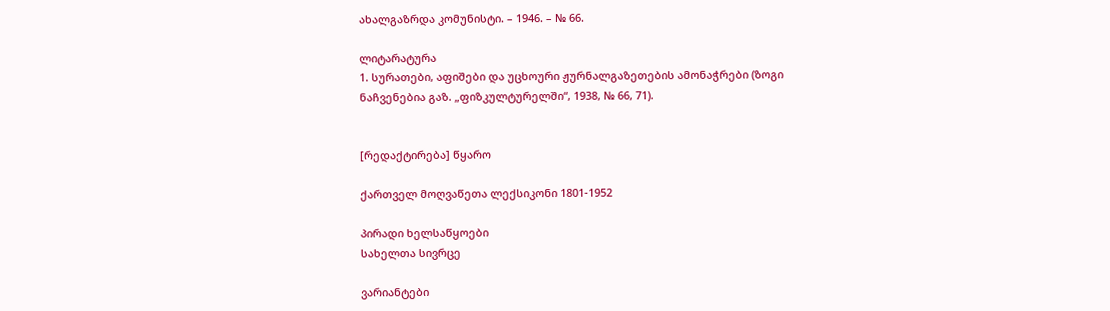ახალგაზრდა კომუნისტი. – 1946. – № 66.

ლიტარატურა
1. სურათები, აფიშები და უცხოური ჟურნალგაზეთების ამონაჭრები (ზოგი ნაჩვენებია გაზ. „ფიზკულტურელში“, 1938, № 66, 71).


[რედაქტირება] წყარო

ქართველ მოღვაწეთა ლექსიკონი 1801-1952

პირადი ხელსაწყოები
სახელთა სივრცე

ვარიანტები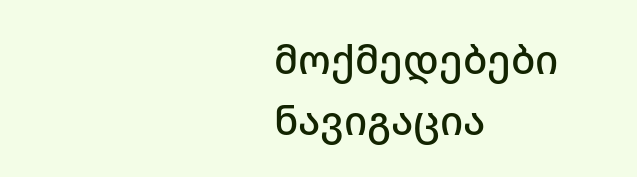მოქმედებები
ნავიგაცია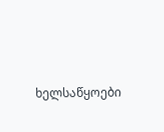ხელსაწყოები